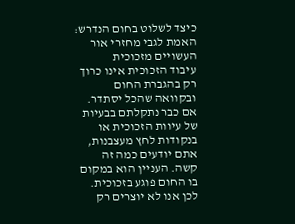כיצד לשלוט בחום הנדרש: האמת לגבי מחזרי אור העשויים מזכוכית
עיבוד הזכוכית אינו כרוך רק בהגברת החום ובקוואה שהכל יסתדר. אם כבר נתקלתם בבעיות של עיוות הזכוכית או בנקודות לחץ מעצבנות, אתם יודעים כמה זה קשה. העניין הוא במקום בו החום פוגע בזכוכית.
לכן אנו לא יוצרים רק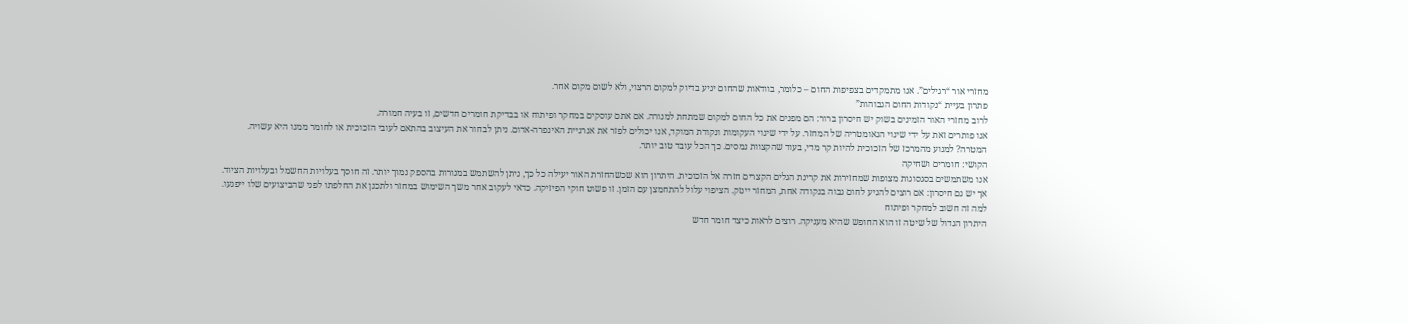מחזרי אור “רגילים”. אנו מתמקדים בצפיפות החום – כלומר, בוודאות שהחום יגיע בדיוק למקום הרצוי, ולא לשום מקום אחר.
פתרון בעיית “נקודות החום הגבוהות”
לרוב מחזרי האור הזמינים בשוק יש חיסרון ברור: הם מפנים את כל החום למקום שמתחת למנורה. אם אתם עוסקים במחקר ופיתוח או בבדיקת חומרים חדשים, זו בעיה חמורה.
אנו פותרים זאת על ידי שינוי הגאומטריה של המחזר. על ידי שינוי העקומות ונקודת המוקד, אנו יכולים לפזר את אנרגיית האינפרה-אדום. ניתן לבחור את העיצוב בהתאם לעובי הזכוכית או לחומר ממנו היא עשויה.
המטרה? למנוע מהמרכז של הזכוכית להיות קר מדי, בעוד שהקצוות נמסים. כך הכל עובד טוב יותר.
הקושי: חומרים ושחיקה
אנו משתמשים בסגסוגות מצופות שמחזירות את קרינת הגלים הקצרים חזרה אל הזכוכית. היתרון הוא שכשהחזרת האור יעילה כל כך, ניתן להשתמש במנורות בהספק נמוך יותר. זה חוסך בעלויות החשמל ובעלויות הציוד.
אך יש גם חיסרון: אם רוצים להגיע לחום גבוה בנקודה אחת, המחזר יינזק. הציפוי עלול להתחמצן עם הזמן. זו פשוט חוקי הפיזיקה. כדאי לעקוב אחר משך השימוש במחזר ולתכנן את החלפתו לפני שהביצועים שלו ייפגעו.
למה זה חשוב למחקר ופיתוח
היתרון הגדול של שיטה זו הוא החופש שהיא מעניקה. רוצים לראות כיצד חומר חדש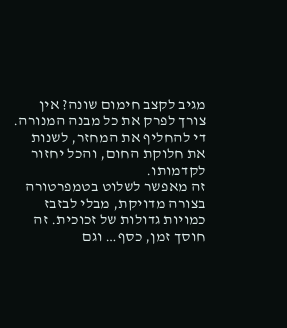מגיב לקצב חימום שונה? אין צורך לפרק את כל מבנה המנורה. די להחליף את המחזר, לשנות את חלוקת החום, והכל יחזור לקדמותו.
זה מאפשר לשלוט בטמפרטורה בצורה מדויקת, מבלי לבזבז כמויות גדולות של זכוכית. זה חוסך זמן, כסף… וגם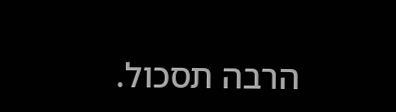הרבה תסכול.